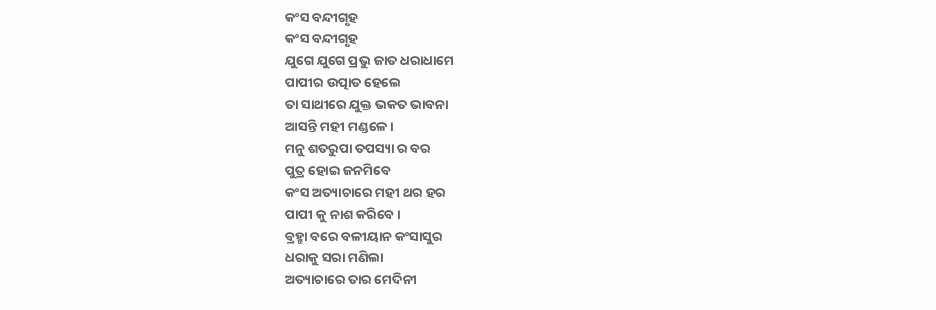କଂସ ବନ୍ଦୀଗୃହ
କଂସ ବନ୍ଦୀଗୃହ
ଯୁଗେ ଯୁଗେ ପ୍ରଭୁ ଜାତ ଧରାଧାମେ
ପାପୀର ଉତ୍ପାତ ହେଲେ
ତା ସାଥୀରେ ଯୁକ୍ତ ଭକତ ଭାବନା
ଆସନ୍ତି ମହୀ ମଣ୍ଡଳେ ।
ମନୁ ଶତରୁପା ତପସ୍ୟା ର ବର
ପୁତ୍ର ହୋଇ ଜନମିବେ
କଂସ ଅତ୍ୟାଚାରେ ମହୀ ଥର ହର
ପାପୀ କୁ ନାଶ କରିବେ ।
ବ୍ରହ୍ମା ବରେ ବଳୀୟାନ କଂସାସୁର
ଧରାକୁ ସରା ମଣିଲା
ଅତ୍ୟାଚାରେ ତାର ମେଦିନୀ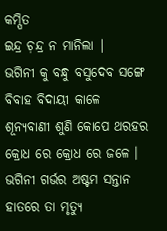କମ୍ପିତ
ଇନ୍ଦ୍ର ଚ଼ନ୍ଦ୍ର ନ ମାନିଲା |
ଭଗିନୀ କୁ ବନ୍ଧୁ ବସୁଦେବ ସଙ୍ଗେ
ବିବାହ ବିଦାୟୀ କାଳେ
ଶୂନ୍ୟବାଣୀ ଶୁଣି କୋପେ ଥରହର
କ୍ରୋଧ ରେ କ୍ରୋଧ ରେ ଜଳେ ।
ଭଗିନୀ ଗର୍ଭର ଅଷ୍ଟମ ସନ୍ତାନ
ହାତରେ ତା ମୃତ୍ୟୁ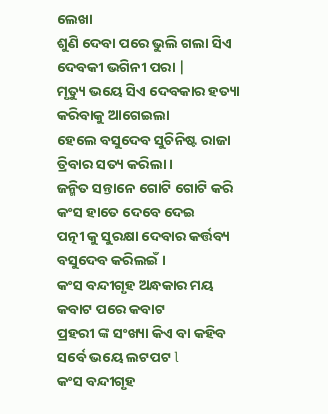ଲେଖା
ଶୁଣି ଦେବା ପରେ ଭୁଲି ଗଲା ସିଏ
ଦେବକୀ ଭଗିନୀ ପରା |
ମୃତ୍ୟୁ ଭୟେ ସିଏ ଦେବକାର ହତ୍ୟା
କରିବାକୁ ଆଗେଇଲା
ହେଲେ ବସୁଦେବ ସୁଚିନିଷ୍ଟ ରାଜା
ତ୍ରିବାର ସତ୍ୟ କରିଲା ।
ଜନ୍ମିତ ସନ୍ତାନେ ଗୋଟି ଗୋଟି କରି
କଂସ ହାତେ ଦେବେ ଦେଇ
ପତ୍ନୀ କୁ ସୁରକ୍ଷା ଦେବାର କର୍ତ୍ତବ୍ୟ
ବସୁଦେବ କରିଲଇଁ ।
କଂସ ବନ୍ଦୀଗୃହ ଅନ୍ଧକାର ମୟ
କବାଟ ପରେ କବାଟ
ପ୍ରହରୀ ଙ୍କ ସଂଖ୍ୟା କିଏ ବା କହିବ
ସର୍ବେ ଭୟେ ଲଟପଟ l
କଂସ ବନ୍ଦୀଗୃହ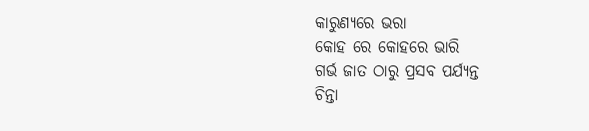କାରୁଣ୍ୟରେ ଭରା
କୋହ ରେ କୋହରେ ଭାରି
ଗର୍ଭ ଜାତ ଠାରୁ ପ୍ରସବ ପର୍ଯ୍ୟନ୍ତ
ଚିନ୍ତା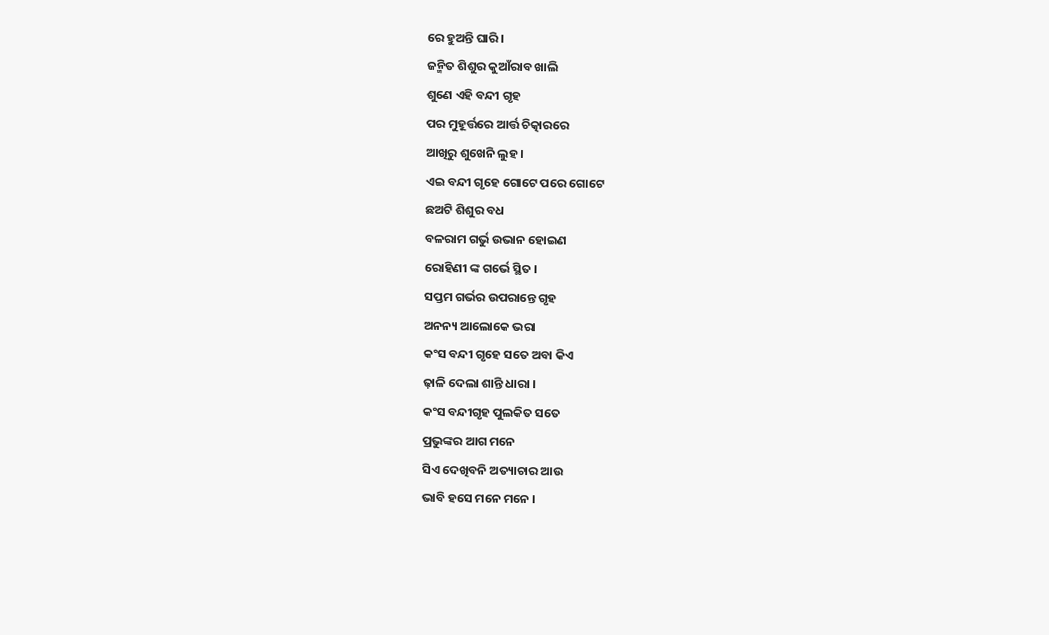ରେ ହୁଅନ୍ତି ଘାରି ।
ଜନ୍ମିତ ଶିଶୁର କୁଆଁରାବ ଖାଲି
ଶୁଣେ ଏହି ବନ୍ଦୀ ଗୃହ
ପର ମୁହୂର୍ତ୍ତରେ ଆର୍ତ୍ତ ଚିତ୍କାରରେ
ଆଖିରୁ ଶୁଖେନି ଲୁହ ।
ଏଇ ବନ୍ଦୀ ଗୃହେ ଗୋଟେ ପରେ ଗୋଟେ
ଛଅଟି ଶିଶୁର ବଧ
ବଳରାମ ଗର୍ଭୁ ଉଭାନ ହୋଇଣ
ରୋହିଣୀ ଙ୍କ ଗର୍ଭେ ସ୍ଥିତ ।
ସପ୍ତମ ଗର୍ଭର ଉପରାନ୍ତେ ଗୃହ
ଅନନ୍ୟ ଆଲୋକେ ଭରା
କଂସ ବନ୍ଦୀ ଗୃହେ ସତେ ଅବା କିଏ
ଢ଼ାଳି ଦେଲା ଶାନ୍ତି ଧାରା ।
କଂସ ବନ୍ଦୀଗୃହ ପୁଲକିତ ସତେ
ପ୍ରଭୁଙ୍କର ଆଗ ମନେ
ସିଏ ଦେଖିବନି ଅତ୍ୟାଚାର ଆଉ
ଭାବି ହସେ ମନେ ମନେ ।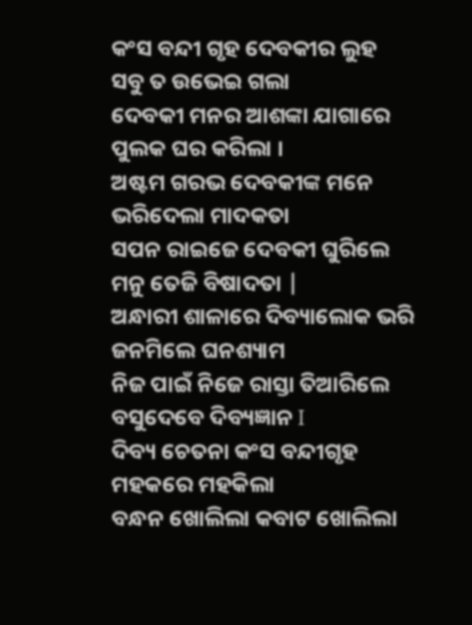କଂସ ବନ୍ଦୀ ଗୃହ ଦେବକୀର ଲୁହ
ସବୁ ତ ଉଭେଇ ଗଲା
ଦେବକୀ ମନର ଆଶଙ୍କା ଯାଗାରେ
ପୁଲକ ଘର କରିଲା ।
ଅଷ୍ଟମ ଗରଭ ଦେବକୀଙ୍କ ମନେ
ଭରିଦେଲା ମାଦକତା
ସପନ ରାଇଜେ ଦେବକୀ ଘୁରିଲେ
ମନୁ ତେଜି ବିଷାଦତା |
ଅନ୍ଧାରୀ ଶାଳାରେ ଦିବ୍ୟାଲୋକ ଭରି
ଜନମିଲେ ଘନଶ୍ୟାମ
ନିଜ ପାଇଁ ନିଜେ ରାସ୍ତା ତିଆରିଲେ
ବସୁଦେବେ ଦିବ୍ୟଜ୍ଞାନ I
ଦିବ୍ୟ ଚେତନା କଂସ ବନ୍ଦୀଗୃହ
ମହକରେ ମହକିଲା
ବନ୍ଧନ ଖୋଲିଲା କବାଟ ଖୋଲିଲା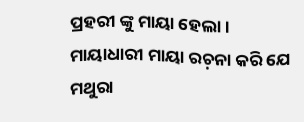ପ୍ରହରୀ ଙ୍କୁ ମାୟା ହେଲା ।
ମାୟାଧାରୀ ମାୟା ରଚ଼ନା କରି ଯେ
ମଥୁରା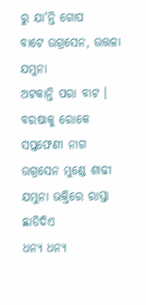ରୁ ଯା'ନ୍ତି ଗୋପ
ବାଟେ ଉଗ୍ରସେନ, ଉତ୍ତଳା ଯମୁନା
ଅଟକାନ୍ତି ପରା ବାଟ ।
ବରଷାକୁ ରୋକେ ସପ୍ତଫେଣୀ ନାଗ
ଉଗ୍ରସେନ ମୁଣ୍ଡେ ଶାଢୀ
ଯମୁନା ଭକ୍ତିରେ ରାସ୍ତା ଛାଡିଦିଏ
ଧନ୍ୟ ଧନ୍ୟ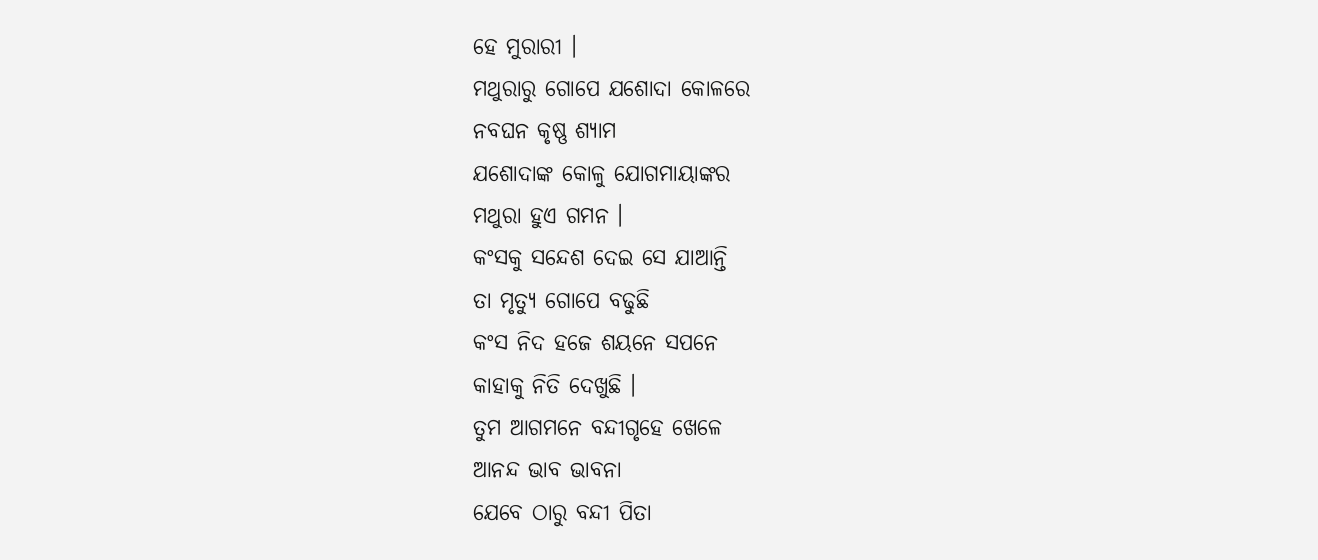ହେ ମୁରାରୀ ।
ମଥୁରାରୁ ଗୋପେ ଯଶୋଦା କୋଳରେ
ନବଘନ କୃଷ୍ଣ ଶ୍ୟାମ
ଯଶୋଦାଙ୍କ କୋଳୁ ଯୋଗମାୟାଙ୍କର
ମଥୁରା ହୁଏ ଗମନ ।
କଂସକୁ ସନ୍ଦେଶ ଦେଇ ସେ ଯାଆନ୍ତି
ତା ମୃତ୍ୟୁ ଗୋପେ ବଢୁଛି
କଂସ ନିଦ ହଜେ ଶୟନେ ସପନେ
କାହାକୁ ନିତି ଦେଖୁଛି ।
ତୁମ ଆଗମନେ ବନ୍ଦୀଗୃହେ ଖେଳେ
ଆନନ୍ଦ ଭାବ ଭାବନା
ଯେବେ ଠାରୁ ବନ୍ଦୀ ପିତା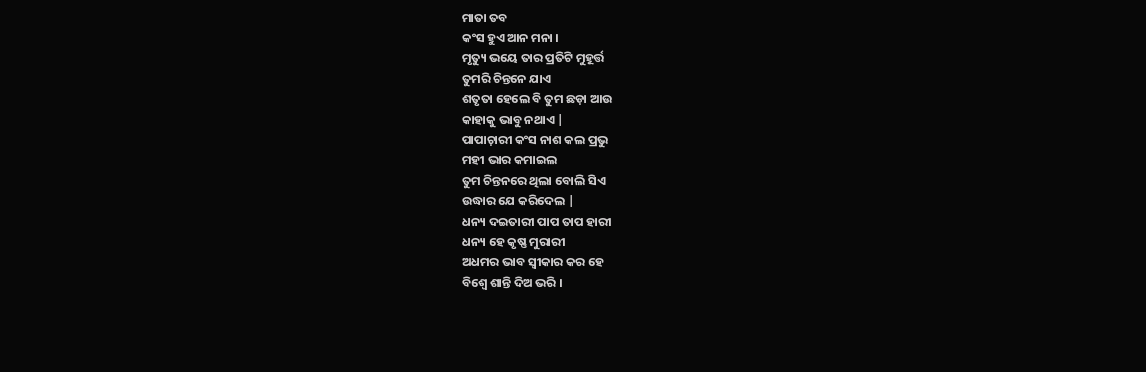ମାତା ତବ
କଂସ ହୁଏ ଆନ ମନା ।
ମୃତ୍ୟୁ ଭୟେ ତାର ପ୍ରତିଟି ମୁହୂର୍ତ୍ତ
ତୁମରି ଚିନ୍ତନେ ଯାଏ
ଶତୃତା ହେଲେ ବି ତୁମ ଛଡ଼ା ଆଉ
କାହାକୁ ଭାବୁ ନଥାଏ |
ପାପାଚ଼ାରୀ କଂସ ନାଶ କଲ ପ୍ରଭୁ
ମହୀ ଭାର କମାଇଲ
ତୁମ ଚିନ୍ତନରେ ଥିଲା ବୋଲି ସିଏ
ଉଦ୍ଧାର ଯେ କରିଦେଲ |
ଧନ୍ୟ ଦଇତାରୀ ପାପ ତାପ ହାରୀ
ଧନ୍ୟ ହେ କୃଷ୍ଣ ମୁରାରୀ
ଅଧମର ଭାବ ସ୍ଵୀକାର କର ହେ
ବିଶ୍ଵେ ଶାନ୍ତି ଦିଅ ଭରି ।